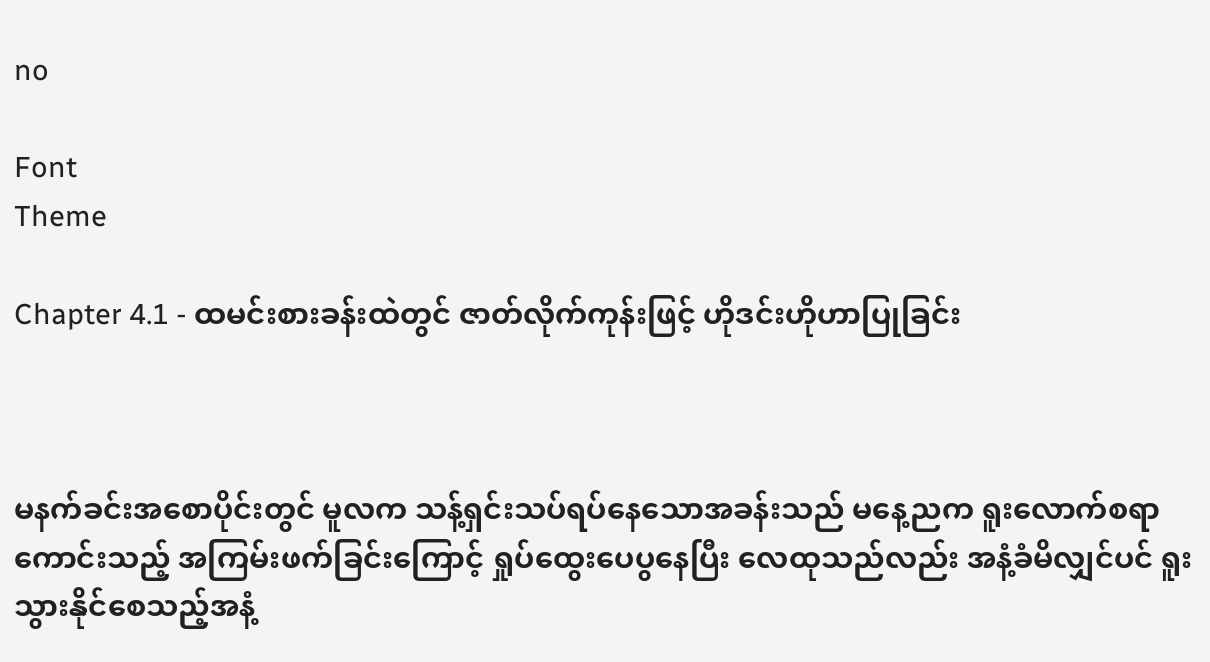no

Font
Theme

Chapter 4.1 - ထမင်းစားခန်းထဲတွင် ဇာတ်လိုက်ကုန်းဖြင့် ဟိုဒင်းဟိုဟာပြုခြင်း



မနက်ခင်းအစောပိုင်းတွင် မူလက သန့်ရှင်းသပ်ရပ်နေသောအခန်းသည် မနေ့ညက ရူးလောက်စရာကောင်းသည့် အကြမ်းဖက်ခြင်းကြောင့် ရှုပ်ထွေးပေပွနေပြီး လေထုသည်လည်း အနံ့ခံမိလျှင်ပင် ရူးသွားနိုင်စေသည့်အနံ့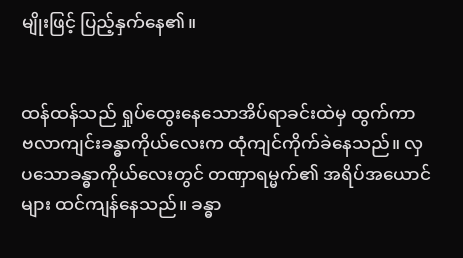မျိုးဖြင့် ပြည့်နှက်နေ၏။


ထန်ထန်သည် ရှုပ်ထွေးနေသောအိပ်ရာခင်းထဲမှ ထွက်ကာ ဗလာကျင်းခန္ဓာကိုယ်လေးက ထုံကျင်ကိုက်ခဲနေသည်။ လှပသောခန္ဓာကိုယ်လေးတွင် တဏှာရမ္မက်၏ အရိပ်အယောင်များ ထင်ကျန်နေသည်။ ခန္ဓာ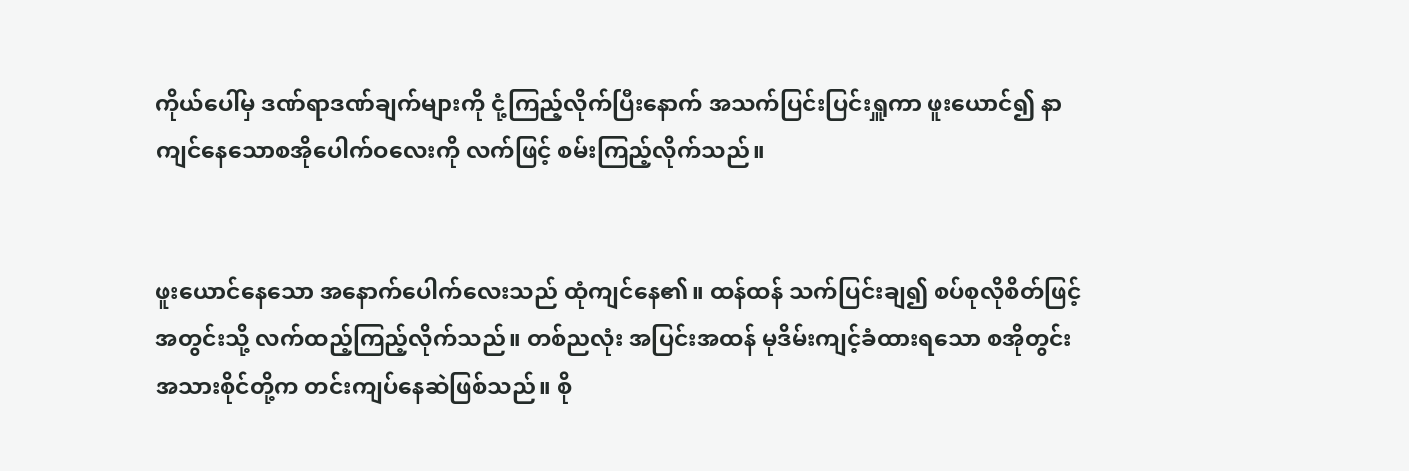ကိုယ်ပေါ်မှ ဒဏ်ရာဒဏ်ချက်များကို ငုံ့ကြည့်လိုက်ပြီးနောက် အသက်ပြင်းပြင်းရှူကာ ဖူးယောင်၍ နာကျင်နေသောစအိုပေါက်ဝလေးကို လက်ဖြင့် စမ်းကြည့်လိုက်သည်။


ဖူးယောင်နေသော အနောက်ပေါက်လေးသည် ထုံကျင်နေ၏။ ထန်ထန် သက်ပြင်းချ၍ စပ်စုလိုစိတ်ဖြင့် အတွင်းသို့ လက်ထည့်ကြည့်လိုက်သည်။ တစ်ညလုံး အပြင်းအထန် မုဒိမ်းကျင့်ခံထားရသော စအိုတွင်းအသားစိုင်တို့က တင်းကျပ်နေဆဲဖြစ်သည်။ စို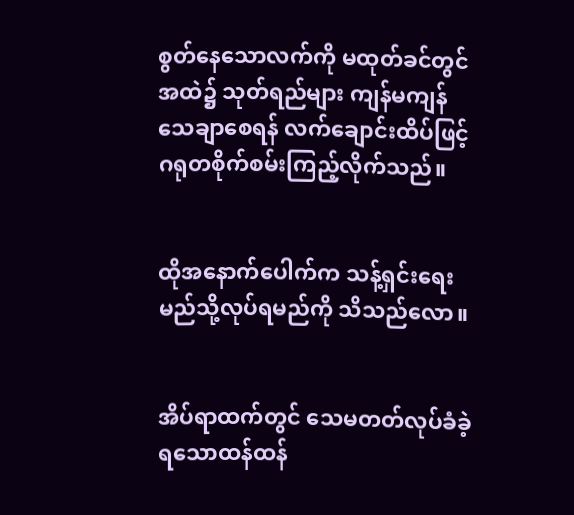စွတ်နေသောလက်ကို မထုတ်ခင်တွင် အထဲ၌ သုတ်ရည်များ ကျန်မကျန် သေချာစေရန် လက်ချောင်းထိပ်ဖြင့် ဂရုတစိုက်စမ်းကြည့်လိုက်သည်။


ထိုအနောက်ပေါက်က သန့်ရှင်းရေးမည်သို့လုပ်ရမည်ကို သိသည်လော။


အိပ်ရာထက်တွင် သေမတတ်လုပ်ခံခဲ့ရသောထန်ထန်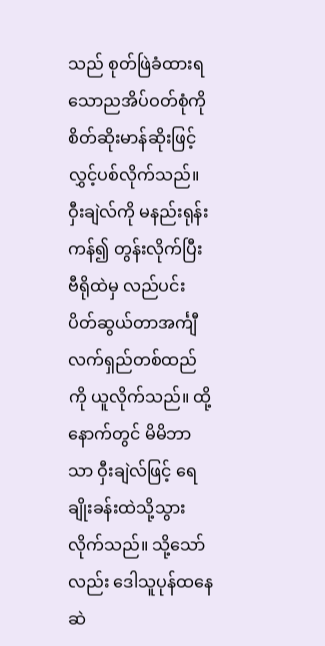သည် စုတ်ဖြဲခံထားရသောညအိပ်ဝတ်စုံကို စိတ်ဆိုးမာန်ဆိုးဖြင့် လွှင့်ပစ်လိုက်သည်။ ဝှီးချဲလ်ကို မနည်းရုန်းကန်၍ တွန်းလိုက်ပြီး ဗီရိုထဲမှ လည်ပင်းပိတ်ဆွယ်တာအင်္ကျီလက်ရှည်တစ်ထည်ကို ယူလိုက်သည်။ ထို့နောက်တွင် မိမိဘာသာ ဝှီးချဲလ်ဖြင့် ရေချိုးခန်းထဲသို့သွားလိုက်သည်။ သို့သော်လည်း ဒေါသူပုန်ထနေဆဲ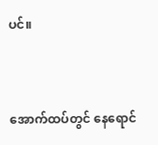ပင်။


အောက်ထပ်တွင် နေရောင်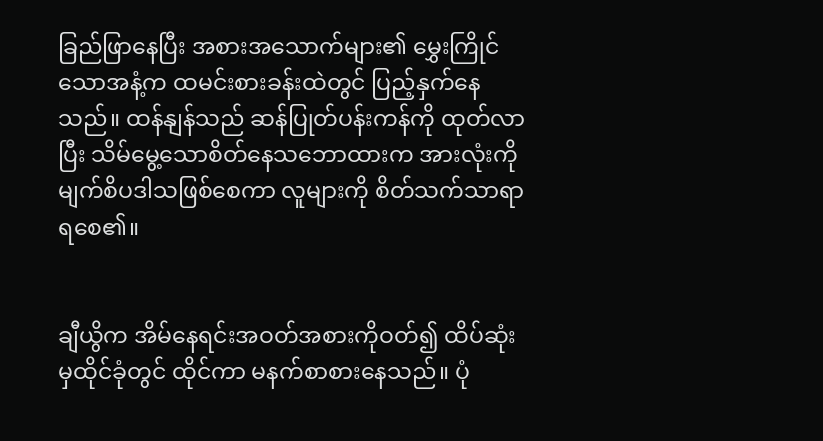ခြည်ဖြာနေပြီး အစားအသောက်များ၏ မွှေးကြိုင်သောအနံ့က ထမင်းစားခန်းထဲတွင် ပြည့်နှက်နေသည်။ ထန်နျန်သည် ဆန်ပြုတ်ပန်းကန်ကို ထုတ်လာပြီး သိမ်မွေ့သောစိတ်နေသဘောထားက အားလုံးကို မျက်စိပဒါသဖြစ်စေကာ လူများကို စိတ်သက်သာရာရစေ၏။


ချီယွိက အိမ်နေရင်းအဝတ်အစားကိုဝတ်၍ ထိပ်ဆုံးမှထိုင်ခုံတွင် ထိုင်ကာ မနက်စာစားနေသည်။ ပုံ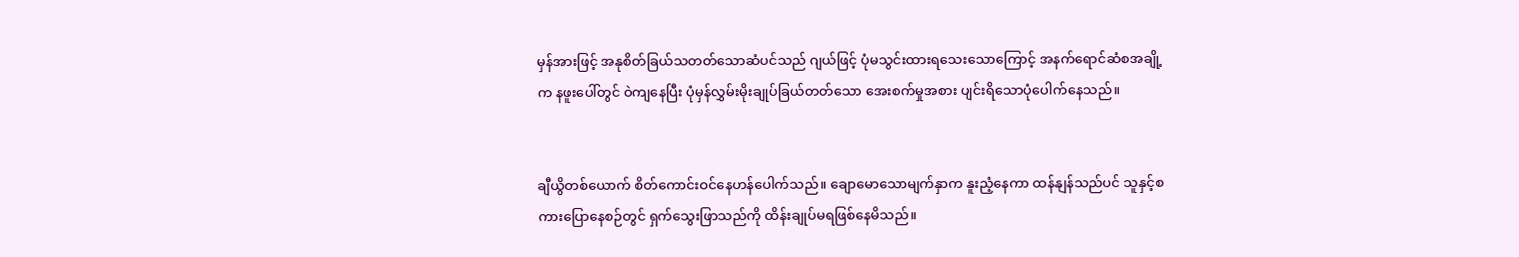မှန်အားဖြင့် အနုစိတ်ခြယ်သတတ်သောဆံပင်သည် ဂျယ်ဖြင့် ပုံမသွင်းထားရသေးသောကြောင့် အနက်ရောင်ဆံစအချို့က နဖူးပေါ်တွင် ဝဲကျနေပြီး ပုံမှန်လွှမ်းမိုးချုပ်ခြယ်တတ်သော အေးစက်မှုအစား ပျင်းရိသောပုံပေါက်နေသည်။


ချီယွိတစ်ယောက် စိတ်ကောင်းဝင်နေဟန်ပေါက်သည်။ ချောမောသောမျက်နှာက နူးညံ့နေကာ ထန်နျန်သည်ပင် သူနှင့်စကားပြောနေစဉ်တွင် ရှက်သွေးဖြာသည်ကို ထိန်းချုပ်မရဖြစ်နေမိသည်။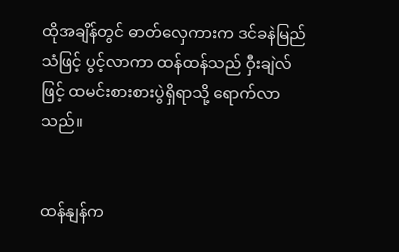ထိုအချိန်တွင် ဓာတ်လှေကားက ဒင်ခနဲမြည်သံဖြင့် ပွင့်လာကာ ထန်ထန်သည် ဝှီးချဲလ်ဖြင့် ထမင်းစားစားပွဲရှိရာသို့ ရောက်လာသည်။


ထန်နျန်က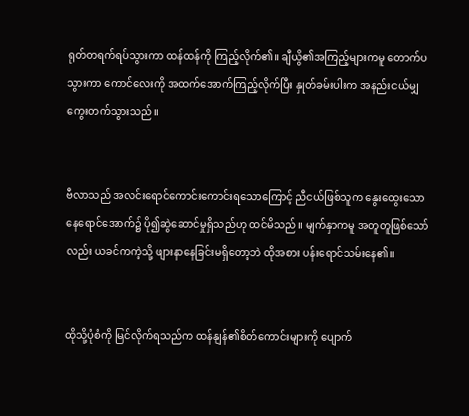ရုတ်တရက်ရပ်သွားကာ ထန်ထန်ကို ကြည့်လိုက်၏။ ချီယွိ၏အကြည့်များကမူ တောက်ပသွားကာ ကောင်လေးကို အထက်အောက်ကြည့်လိုက်ပြီး နှုတ်ခမ်းပါးက အနည်းငယ်မျှ ကွေးတက်သွားသည်။


ဗီလာသည် အလင်းရောင်ကောင်းကောင်းရသောကြောင့် ညီငယ်ဖြစ်သူက နွေးထွေးသောနေရောင်အောက်၌ ပို၍ဆွဲဆောင်မှုရှိသည်ဟု ထင်မိသည်။ မျက်နှာကမူ အတူတူဖြစ်သော်လည်း ယခင်ကကဲ့သို့ ဖျားနာနေခြင်းမရှိတော့ဘဲ ထိုအစား ပန်းရောင်သမ်းနေ၏။


ထိုသို့ပုံစံကို မြင်လိုက်ရသည်က ထန်နျန်၏စိတ်ကောင်းများကို ပျောက်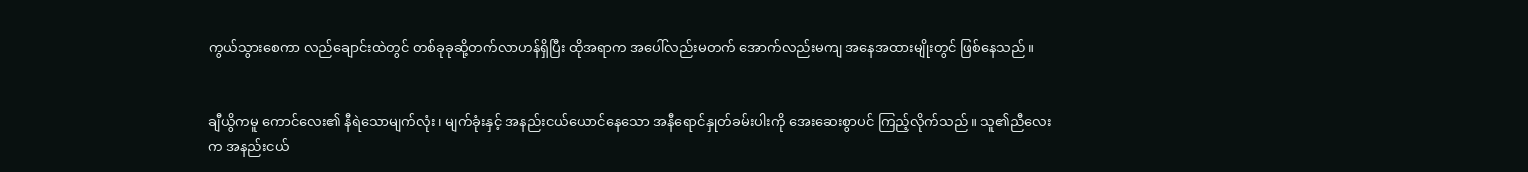ကွယ်သွားစေကာ လည်ချောင်းထဲတွင် တစ်ခုခုဆို့တက်လာဟန်ရှိပြီး ထိုအရာက အပေါ်လည်းမတက် အောက်လည်းမကျ အနေအထားမျိုးတွင် ဖြစ်နေသည်။


ချီယွိကမူ ကောင်လေး၏ နီရဲသောမျက်လုံး၊ မျက်ခုံးနှင့် အနည်းငယ်ယောင်နေသော အနီရောင်နှုတ်ခမ်းပါးကို အေးဆေးစွာပင် ကြည့်လိုက်သည်။ သူ၏ညီလေးက အနည်းငယ်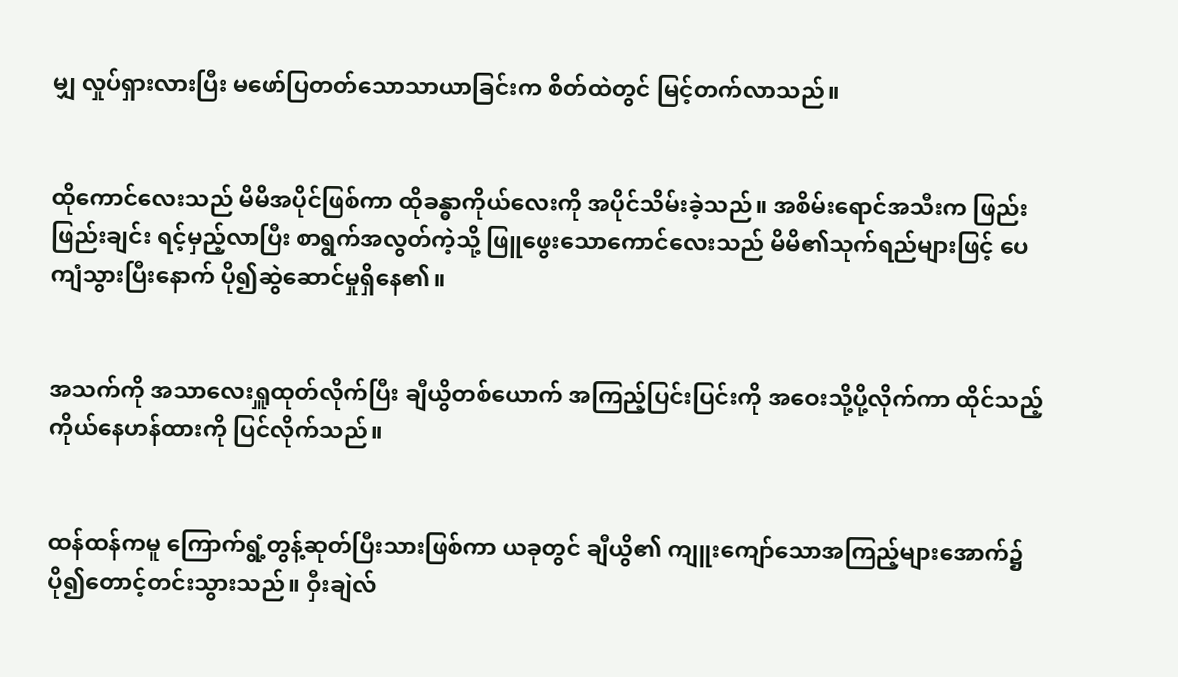မျှ လှုပ်ရှားလားပြီး မဖော်ပြတတ်သောသာယာခြင်းက စိတ်ထဲတွင် မြင့်တက်လာသည်။


ထိုကောင်လေးသည် မိမိအပိုင်ဖြစ်ကာ ထိုခန္ဓာကိုယ်လေးကို အပိုင်သိမ်းခဲ့သည်။ အစိမ်းရောင်အသီးက ဖြည်းဖြည်းချင်း ရင့်မှည့်လာပြီး စာရွက်အလွတ်ကဲ့သို့ ဖြူဖွေးသောကောင်လေးသည် မိမိ၏သုက်ရည်များဖြင့် ပေကျံသွားပြီးနောက် ပို၍ဆွဲဆောင်မှုရှိနေ၏။


အသက်ကို အသာလေးရှူထုတ်လိုက်ပြီး ချီယွိတစ်ယောက် အကြည့်ပြင်းပြင်းကို အဝေးသို့ပို့လိုက်ကာ ထိုင်သည့်ကိုယ်နေဟန်ထားကို ပြင်လိုက်သည်။


ထန်ထန်ကမူ ကြောက်ရွံ့တွန့်ဆုတ်ပြီးသားဖြစ်ကာ ယခုတွင် ချီယွိ၏ ကျူးကျော်သောအကြည့်များအောက်၌ ပို၍တောင့်တင်းသွားသည်။ ဝှီးချဲလ်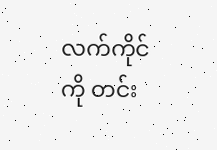လက်ကိုင်ကို တင်း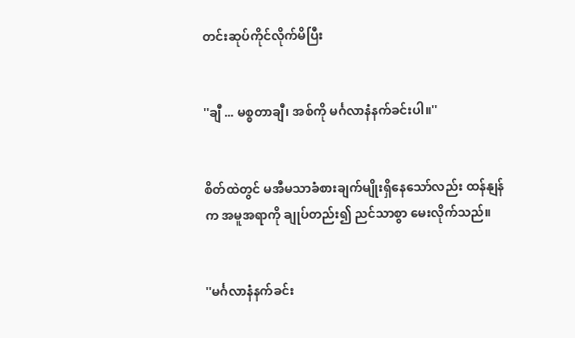တင်းဆုပ်ကိုင်လိုက်မိပြီး


''ချီ ... မစ္စတာချီ၊ အစ်ကို မင်္ဂလာနံနက်ခင်းပါ။''


စိတ်ထဲတွင် မအီမသာခံစားချက်မျိုးရှိနေသော်လည်း ထန်နျန်က အမူအရာကို ချုပ်တည်း၍ ညင်သာစွာ မေးလိုက်သည်။


''မင်္ဂလာနံနက်ခင်း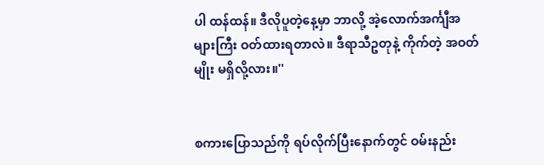ပါ ထန်ထန်။ ဒီလိုပူတဲ့နေ့မှာ ဘာလို့ အဲ့လောက်အင်္ကျီအများကြီး ဝတ်ထားရတာလဲ။ ဒီရာသီဥတုနဲ့ ကိုက်တဲ့ အဝတ်မျိုး မရှိလို့လား။''


စကားပြောသည်ကို ရပ်လိုက်ပြီးနောက်တွင် ဝမ်းနည်း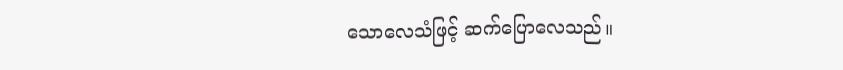သောလေသံဖြင့် ဆက်ပြောလေသည်။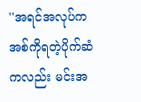''အရင်အလုပ်က အစ်ကိုရတဲ့ပိုက်ဆံကလည်း မင်းအ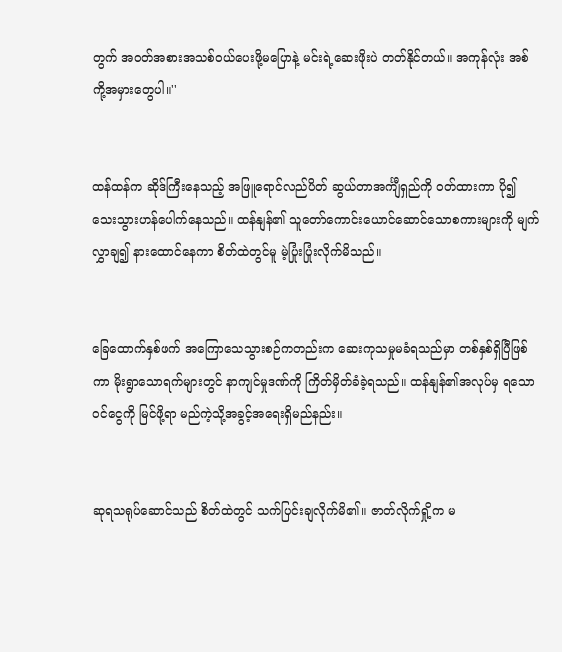တွက် အဝတ်အစားအသစ်ဝယ်ပေးဖို့မပြောနဲ့ မင်းရဲ့ဆေးဖိုးပဲ တတ်နိုင်တယ်။ အကုန်လုံး အစ်ကို့အမှားတွေပါ။''


ထန်ထန်က ဆိုဒ်ကြီးနေသည့် အဖြူရောင်လည်ပိတ် ဆွယ်တာအင်္ကျီရှည်ကို ဝတ်ထားကာ ပို၍သေးသွားဟန်ပေါက်နေသည်။ ထန်နျန်၏ သူတော်ကောင်းယောင်ဆောင်သောစကားများကို မျက်လွှာချ၍ နားထောင်နေကာ စိတ်ထဲတွင်မူ မဲ့ပြုံးပြုံးလိုက်မိသည်။


ခြေထောက်နှစ်ဖက် အကြောသေသွားစဉ်ကတည်းက ဆေးကုသမှုမခံရသည်မှာ တစ်နှစ်ရှိပြီဖြစ်ကာ မိုးရွာသောရက်များတွင် နာကျင်မှုဒဏ်ကို ကြိတ်မှိတ်ခံခဲ့ရသည်။ ထန်နျန်၏အလုပ်မှ ရသောဝင်ငွေကို မြင်ဖို့ရာ မည်ကဲ့သို့အခွင့်အရေးရှိမည်နည်း။


ဆုရသရုပ်ဆောင်သည် စိတ်ထဲတွင် သက်ပြင်းချလိုက်မိ၏။ ဇာတ်လိုက်ရှို့က မ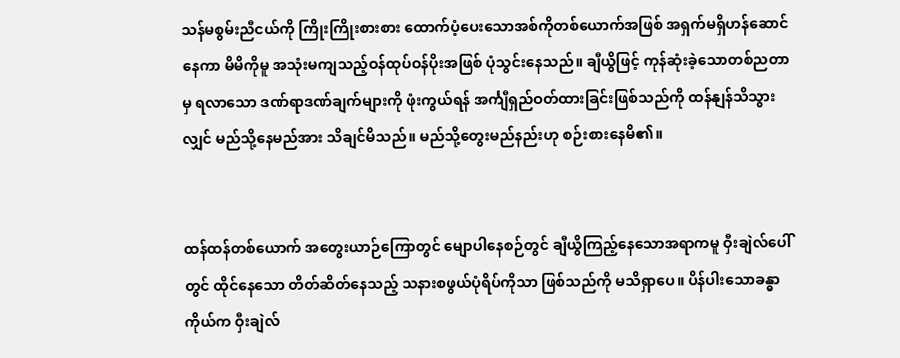သန်မစွမ်းညီငယ်ကို ကြိုးကြိုးစားစား ထောက်ပံ့ပေးသောအစ်ကိုတစ်ယောက်အဖြစ် အရှက်မရှိဟန်ဆောင်နေကာ မိမိကိုမူ အသုံးမကျသည့်ဝန်ထုပ်ဝန်ပိုးအဖြစ် ပုံသွင်းနေသည်။ ချီယွိဖြင့် ကုန်ဆုံးခဲ့သောတစ်ညတာမှ ရလာသော ဒဏ်ရာဒဏ်ချက်များကို ဖုံးကွယ်ရန် အင်္ကျီရှည်ဝတ်ထားခြင်းဖြစ်သည်ကို ထန်နျန်သိသွားလျှင် မည်သို့နေမည်အား သိချင်မိသည်။ မည်သို့တွေးမည်နည်းဟု စဉ်းစားနေမိ၏။


ထန်ထန်တစ်ယောက် အတွေးယာဉ်ကြောတွင် မျောပါနေစဉ်တွင် ချီယွိကြည့်နေသောအရာကမူ ဝှီးချဲလ်ပေါ်တွင် ထိုင်နေသော တိတ်ဆိတ်နေသည့် သနားစဖွယ်ပုံရိပ်ကိုသာ ဖြစ်သည်ကို မသိရှာပေ။ ပိန်ပါးသောခန္ဓာကိုယ်က ဝှီးချဲလ်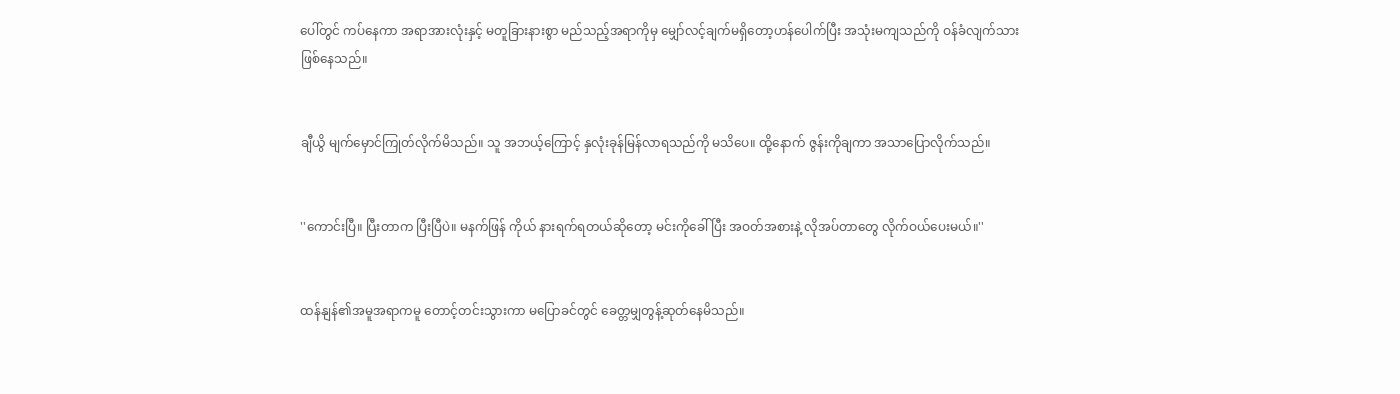ပေါ်တွင် ကပ်နေကာ အရာအားလုံးနှင့် မတူခြားနားစွာ မည်သည့်အရာကိုမှ မျှော်လင့်ချက်မရှိတော့ဟန်ပေါက်ပြီး အသုံးမကျသည်ကို ဝန်ခံလျက်သားဖြစ်နေသည်။


ချီယွိ မျက်မှောင်ကြုတ်လိုက်မိသည်။ သူ အဘယ့်ကြောင့် နှလုံးခုန်မြန်လာရသည်ကို မသိပေ။ ထို့နောက် ဇွန်းကိုချကာ အသာပြောလိုက်သည်။


''ကောင်းပြီ။ ပြီးတာက ပြီးပြီပဲ။ မနက်ဖြန် ကိုယ် နားရက်ရတယ်ဆိုတော့ မင်းကိုခေါ်ပြီး အဝတ်အစားနဲ့ လိုအပ်တာတွေ လိုက်ဝယ်ပေးမယ်။''


ထန်နျန်၏အမူအရာကမူ တောင့်တင်းသွားကာ မပြောခင်တွင် ခေတ္တမျှတွန့်ဆုတ်နေမိသည်။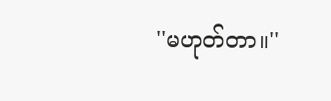''မဟုတ်တာ။''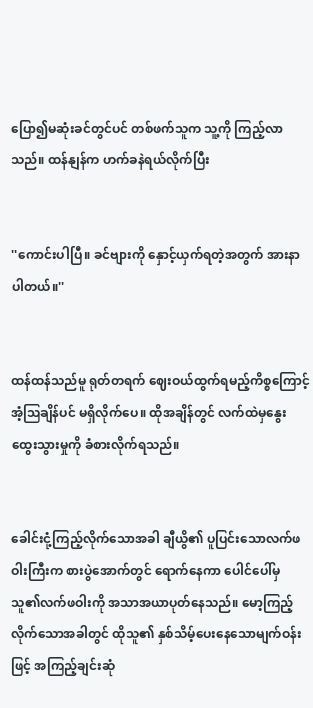ပြော၍မဆုံးခင်တွင်ပင် တစ်ဖက်သူက သူ့ကို ကြည့်လာသည်။ ထန်နျန်က ဟက်ခနဲရယ်လိုက်ပြီး


''ကောင်းပါပြီ။ ခင်ဗျားကို နှောင့်ယှက်ရတဲ့အတွက် အားနာပါတယ်။''


ထန်ထန်သည်မူ ရုတ်တရက် ဈေးဝယ်ထွက်ရမည့်ကိစ္စကြောင့် အံ့ဩချိန်ပင် မရှိလိုက်ပေ။ ထိုအချိန်တွင် လက်ထဲမှနွေးထွေးသွားမှုကို ခံစားလိုက်ရသည်။


ခေါင်းငုံ့ကြည့်လိုက်သောအခါ ချီယွိ၏ ပူပြင်းသောလက်ဖဝါးကြီးက စားပွဲအောက်တွင် ရောက်နေကာ ပေါင်ပေါ်မှ သူ၏လက်ဖဝါးကို အသာအယာပုတ်နေသည်။ မော့ကြည့်လိုက်သောအခါတွင် ထိုသူ၏ နှစ်သိမ့်ပေးနေသောမျက်ဝန်းဖြင့် အကြည့်ချင်းဆုံ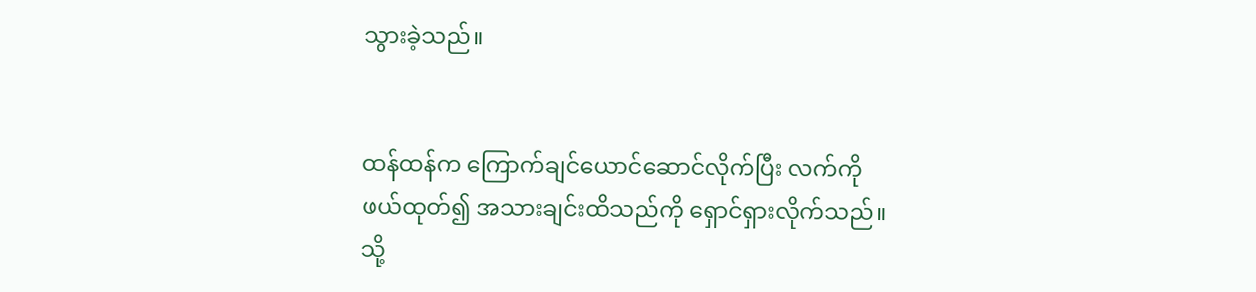သွားခဲ့သည်။


ထန်ထန်က ကြောက်ချင်ယောင်ဆောင်လိုက်ပြီး လက်ကို ဖယ်ထုတ်၍ အသားချင်းထိသည်ကို ရှောင်ရှားလိုက်သည်။ သို့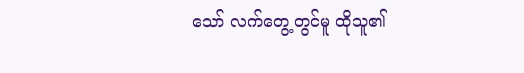သော် လက်တွေ့တွင်မူ ထိုသူ၏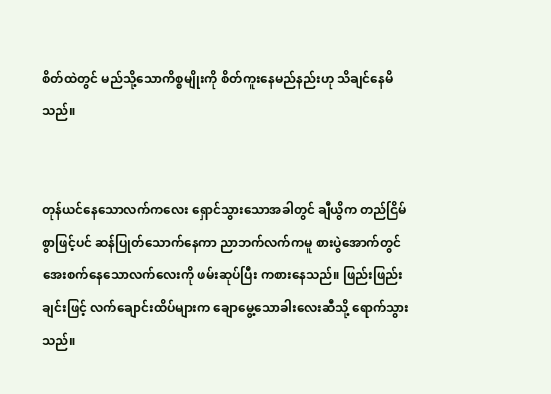စိတ်ထဲတွင် မည်သို့သောကိစ္စမျိုးကို စိတ်ကူးနေမည်နည်းဟု သိချင်နေမိသည်။


တုန်ယင်နေသောလက်ကလေး ရှောင်သွားသောအခါတွင် ချီယွိက တည်ငြိမ်စွာဖြင့်ပင် ဆန်ပြုတ်သောက်နေကာ ညာဘက်လက်ကမူ စားပွဲအောက်တွင် အေးစက်နေသောလက်လေးကို ဖမ်းဆုပ်ပြီး ကစားနေသည်။ ဖြည်းဖြည်းချင်းဖြင့် လက်ချောင်းထိပ်များက ချောမွေ့သောခါးလေးဆီသို့ ရောက်သွားသည်။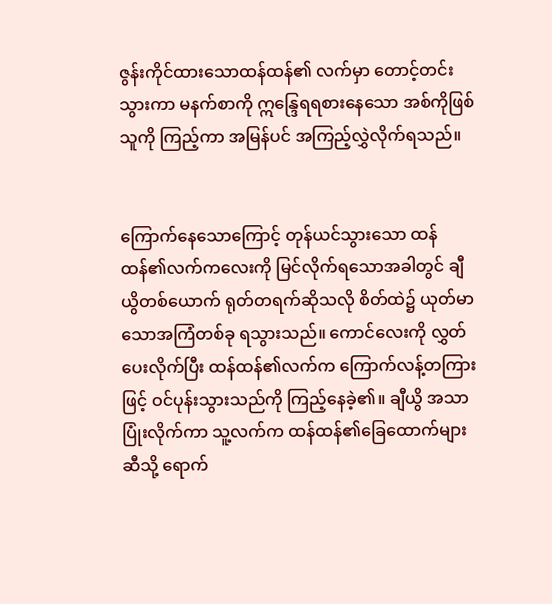ဇွန်းကိုင်ထားသောထန်ထန်၏ လက်မှာ တောင့်တင်းသွားကာ မနက်စာကို ဣန္ဒြေရရစားနေသော အစ်ကိုဖြစ်သူကို ကြည့်ကာ အမြန်ပင် အကြည့်လွှဲလိုက်ရသည်။


ကြောက်နေသောကြောင့် တုန်ယင်သွားသော ထန်ထန်၏လက်ကလေးကို မြင်လိုက်ရသောအခါတွင် ချီယွိတစ်ယောက် ရုတ်တရက်ဆိုသလို စိတ်ထဲ၌ ယုတ်မာသောအကြံတစ်ခု ရသွားသည်။ ကောင်လေးကို လွှတ်ပေးလိုက်ပြီး ထန်ထန်၏လက်က ကြောက်လန့်တကြားဖြင့် ဝင်ပုန်းသွားသည်ကို ကြည့်နေခဲ့၏။ ချီယွိ အသာပြုံးလိုက်ကာ သူ့လက်က ထန်ထန်၏ခြေထောက်များဆီသို့ ရောက်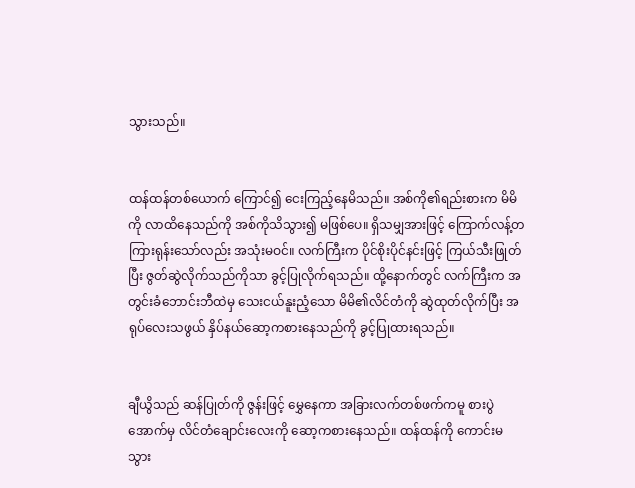သွားသည်။


ထန်ထန်တစ်ယောက် ကြောင်၍ ငေးကြည့်နေမိသည်။ အစ်ကို၏ရည်းစားက မိမိကို လာထိနေသည်ကို အစ်ကိုသိသွား၍ မဖြစ်ပေ။ ရှိသမျှအားဖြင့် ကြောက်လန့်တကြားရုန်းသော်လည်း အသုံးမဝင်။ လက်ကြီးက ပိုင်စိုးပိုင်နင်းဖြင့် ကြယ်သီးဖြုတ်ပြီး ဇွတ်ဆွဲလိုက်သည်ကိုသာ ခွင့်ပြုလိုက်ရသည်။ ထို့နောက်တွင် လက်ကြီးက အတွင်းခံဘောင်းဘီထဲမှ သေးငယ်နူးညံ့သော မိမိ၏လိင်တံကို ဆွဲထုတ်လိုက်ပြီး အရုပ်လေးသဖွယ် နှိပ်နယ်ဆော့ကစားနေသည်ကို ခွင့်ပြုထားရသည်။


ချီယွိသည် ဆန်ပြုတ်ကို ဇွန်းဖြင့် မွှေနေကာ အခြားလက်တစ်ဖက်ကမူ စားပွဲအောက်မှ လိင်တံချောင်းလေးကို ဆော့ကစားနေသည်။ ထန်ထန်ကို ကောင်းမသွား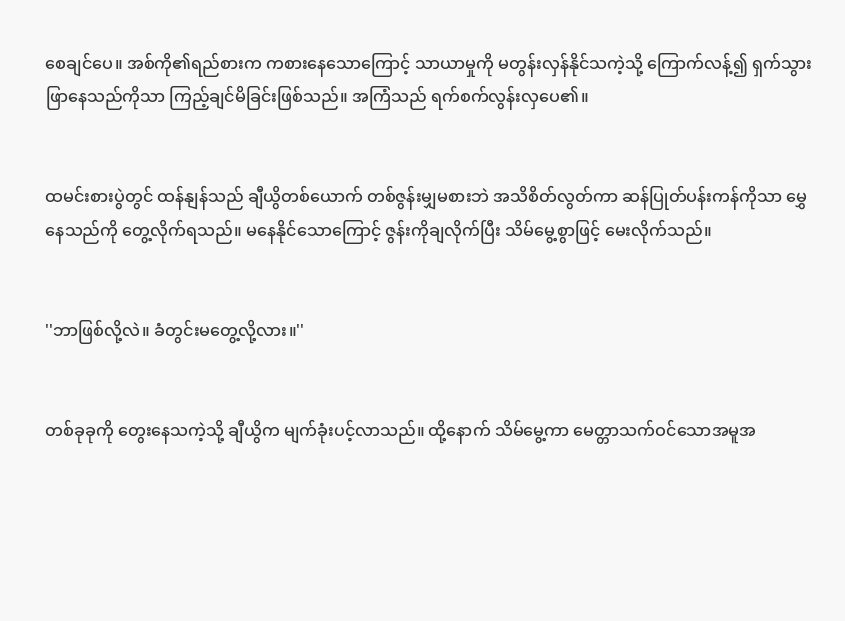စေချင်ပေ။ အစ်ကို၏ရည်စားက ကစားနေသောကြောင့် သာယာမှုကို မတွန်းလှန်နိုင်သကဲ့သို့ ကြောက်လန့်၍ ရှက်သွားဖြာနေသည်ကိုသာ ကြည့်ချင်မိခြင်းဖြစ်သည်။ အကြံသည် ရက်စက်လွန်းလှပေ၏။


ထမင်းစားပွဲတွင် ထန်နျန်သည် ချီယွိတစ်ယောက် တစ်ဇွန်းမျှမစားဘဲ အသိစိတ်လွတ်ကာ ဆန်ပြုတ်ပန်းကန်ကိုသာ မွှေနေသည်ကို တွေ့လိုက်ရသည်။ မနေနိုင်သောကြောင့် ဇွန်းကိုချလိုက်ပြီး သိမ်မွေ့စွာဖြင့် မေးလိုက်သည်။


''ဘာဖြစ်လို့လဲ။ ခံတွင်းမတွေ့လို့လား။''


တစ်ခုခုကို တွေးနေသကဲ့သို့ ချီယွိက မျက်ခုံးပင့်လာသည်။ ထို့နောက် သိမ်မွေ့ကာ မေတ္တာသက်ဝင်သောအမူအ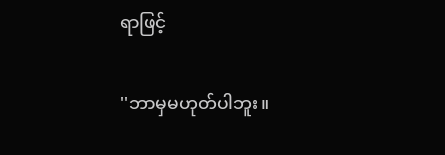ရာဖြင့်


''ဘာမှမဟုတ်ပါဘူး။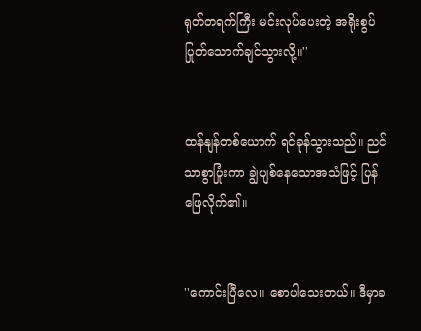ရုတ်တရက်ကြီး မင်းလုပ်ပေးတဲ့ အရိုးစွပ်ပြုတ်သောက်ချင်သွားလို့။''


ထန်နျန်တစ်ယောက် ရင်ခုန်သွားသည်။ ညင်သာစွာပြုံးကာ ချွဲပျစ်နေသောအသံဖြင့် ပြန်ဖြေလိုက်၏။


''ကောင်းပြီလေ။ စောပါသေးတယ်။ ဒီမှာခ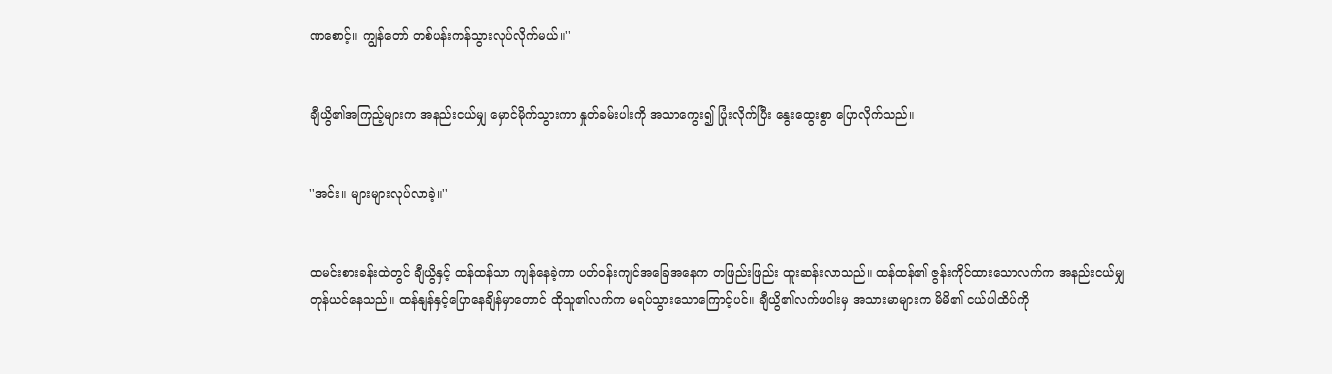ဏစောင့်။ ကျွန်တော် တစ်ပန်းကန်သွားလုပ်လိုက်မယ်။''


ချီယွိ၏အကြည့်များက အနည်းငယ်မျှ မှောင်မိုက်သွားကာ နှုတ်ခမ်းပါးကို အသာကွေး၍ ပြုံးလိုက်ပြီး နွေးထွေးစွာ ပြောလိုက်သည်။


''အင်း။ များများလုပ်လာခဲ့။''


ထမင်းစားခန်းထဲတွင် ချီယွိနှင့် ထန်ထန်သာ ကျန်နေခဲ့ကာ ပတ်ဝန်းကျင်အခြေအနေက တဖြည်းဖြည်း ထူးဆန်းလာသည်။ ထန်ထန်၏ ဇွန်းကိုင်ထားသောလက်က အနည်းငယ်မျှ တုန်ယင်နေသည်။ ထန်နျန်နှင့်ပြောနေချိန်မှာတောင် ထိုသူ၏လက်က မရပ်သွားသောကြောင့်ပင်။ ချီယွိ၏လက်ဖဝါးမှ အသားမာများက မိမိ၏ ငယ်ပါထိပ်ကို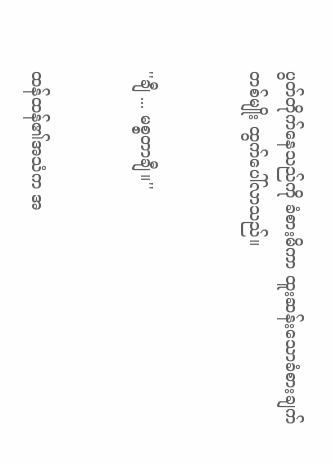ပွတ်တိုက်နေသည်ကို ခံစားမိကာ ထူးဆန်းသောခံစားချက်တစ်မျိုး ထွက်ပေါ်လာသည်။


''ချီ ... မစ္စတာချီ။''


ထန်ထန်၏အသံက အ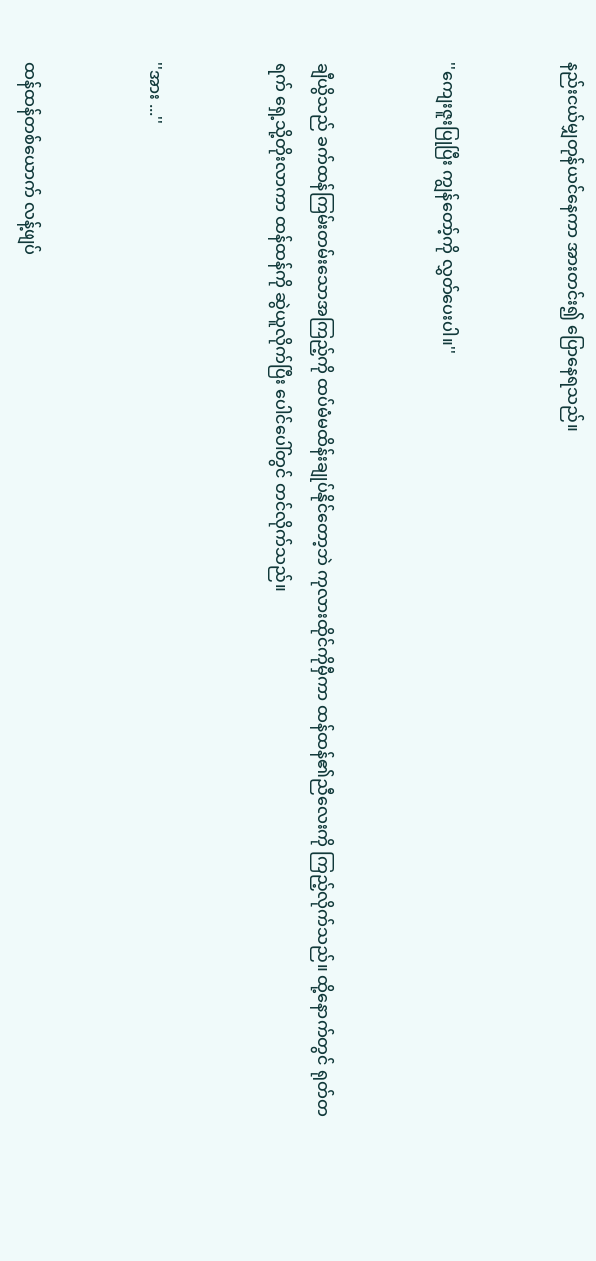နည်းငယ်မျှတုန်ယင်နေကာ အားတင်း၍ ပြောနေရသည်။


''ကျေးဇူးပြုပြီး ကျွန်တော့်ကို လွှတ်ပေးပါ။''


ချီယွိသည် ခက်ထန်ကြမ်းတမ်းသောအကြည့်ကို ထပ်မံမထိန်းချုပ်နိုင်တော့ဘဲ ကုလားထိုင်ကိုမှီကာ ထန်ထန်၏ညီလေးကို ကြည့်လိုက်သည်။ ထို့နောက်တွင် ရုတ်တရက် ရှေ့သို့တိုးလာကာ ထန်ထန်ကို ဆွဲယူလိုက်ပြီး ပေါင်ပေါ်တွင် တင်လိုက်သည်။


''အား ...''


ထန်ထန်တစ်ယောက် လန့်ဖျပ်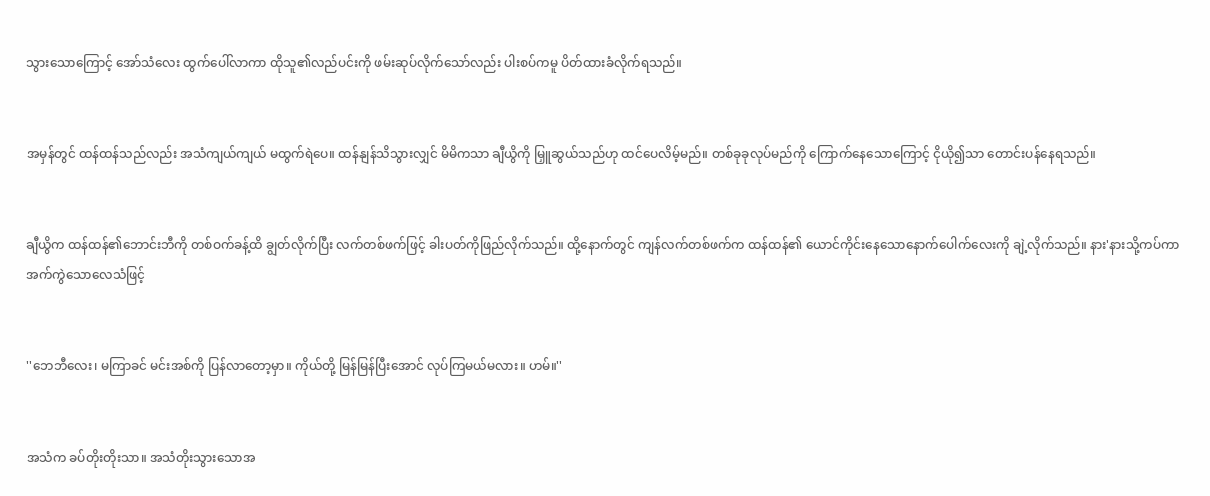သွားသောကြောင့် အော်သံလေး ထွက်ပေါ်လာကာ ထိုသူ၏လည်ပင်းကို ဖမ်းဆုပ်လိုက်သော်လည်း ပါးစပ်ကမူ ပိတ်ထားခံလိုက်ရသည်။


အမှန်တွင် ထန်ထန်သည်လည်း အသံကျယ်ကျယ် မထွက်ရဲပေ။ ထန်နျန်သိသွားလျှင် မိမိကသာ ချီယွိကို မြှူဆွယ်သည်ဟု ထင်ပေလိမ့်မည်။ တစ်ခုခုလုပ်မည်ကို ကြောက်နေသောကြောင့် ငိုယို၍သာ တောင်းပန်နေရသည်။


ချီယွိက ထန်ထန်၏ဘောင်းဘီကို တစ်ဝက်ခန့်ထိ ချွတ်လိုက်ပြီး လက်တစ်ဖက်ဖြင့် ခါးပတ်ကိုဖြည်လိုက်သည်။ ထို့နောက်တွင် ကျန်လက်တစ်ဖက်က ထန်ထန်၏ ယောင်ကိုင်းနေသောနောက်ပေါက်လေးကို ချဲ့လိုက်သည်။ နား'နားသို့ကပ်ကာ အက်ကွဲသောလေသံဖြင့်


''ဘေဘီလေး၊ မကြာခင် မင်းအစ်ကို ပြန်လာတော့မှာ။ ကိုယ်တို့ မြန်မြန်ပြီးအောင် လုပ်ကြမယ်မလား။ ဟမ်။''


အသံက ခပ်တိုးတိုးသာ။ အသံတိုးသွားသောအ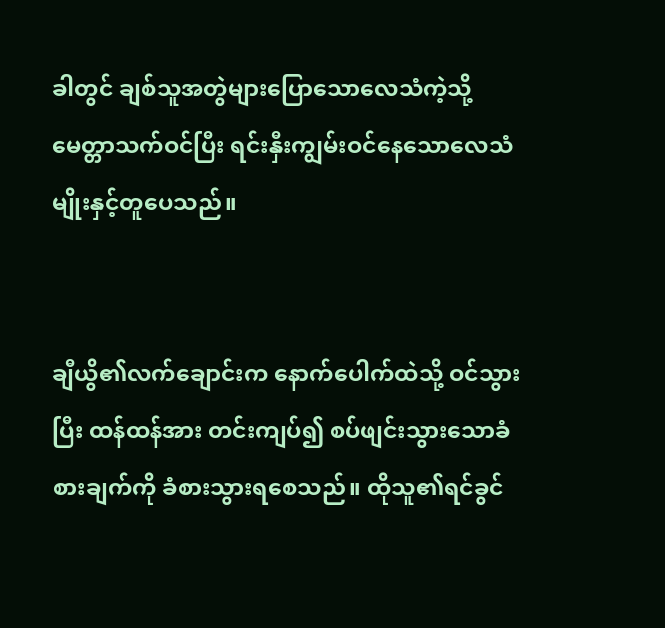ခါတွင် ချစ်သူအတွဲများပြောသောလေသံကဲ့သို့ မေတ္တာသက်ဝင်ပြီး ရင်းနှီးကျွမ်းဝင်နေသောလေသံမျိုးနှင့်တူပေသည်။


ချီယွိ၏လက်ချောင်းက နောက်ပေါက်ထဲသို့ ဝင်သွားပြီး ထန်ထန်အား တင်းကျပ်၍ စပ်ဖျင်းသွားသောခံစားချက်ကို ခံစားသွားရစေသည်။ ထိုသူ၏ရင်ခွင်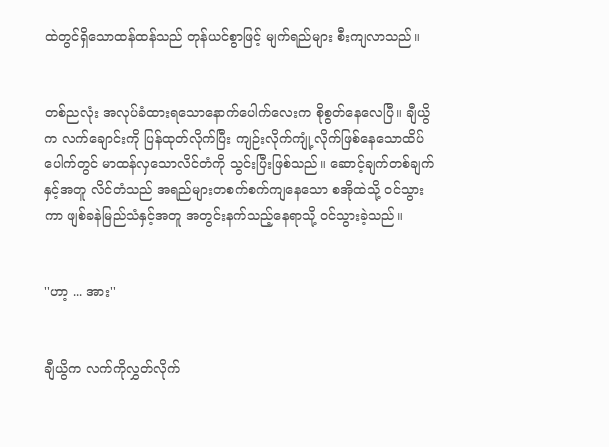ထဲတွင်ရှိသောထန်ထန်သည် တုန်ယင်စွာဖြင့် မျက်ရည်များ စီးကျလာသည်။


တစ်ညလုံး အလုပ်ခံထားရသောနောက်ပေါက်လေးက စိုစွတ်နေလေပြီ။ ချီယွိက လက်ချောင်းကို ပြန်ထုတ်လိုက်ပြီး ကျဉ်းလိုက်ကျုံ့လိုက်ဖြစ်နေသောထိပ်ပေါက်တွင် မာထန်လှသောလိင်တံကို သွင်းပြီးဖြစ်သည်။ ဆောင့်ချက်တစ်ချက်နှင့်အတူ လိင်တံသည် အရည်များတစက်စက်ကျနေသော စအိုထဲသို့ ဝင်သွားကာ ဖျစ်ခနဲမြည်သံနှင့်အတူ အတွင်းနက်သည့်နေရာသို့ ဝင်သွားခဲ့သည်။


''ဟာ့ ... အား''


ချီယွိက လက်ကိုလွှတ်လိုက်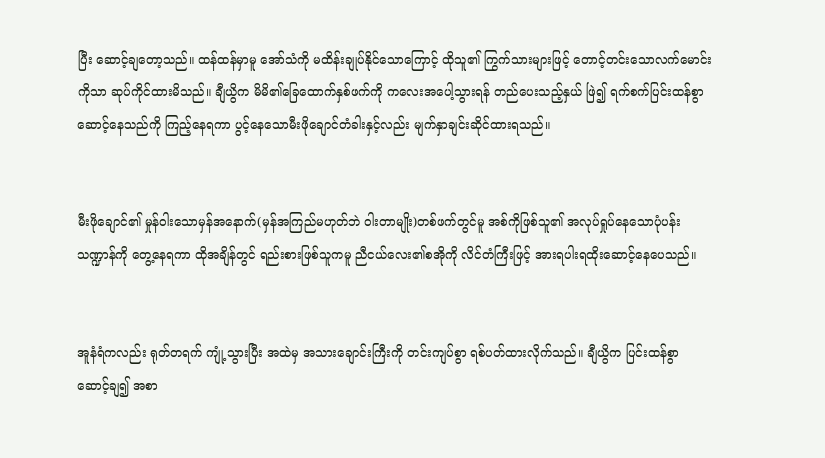ပြီး ဆောင့်ချတော့သည်။ ထန်ထန်မှာမူ အော်သံကို မထိန်းချုပ်နိုင်သောကြောင့် ထိုသူ၏ ကြွက်သားများဖြင့် တောင့်တင်းသောလက်မောင်းကိုသာ ဆုပ်ကိုင်ထားမိသည်။ ချီယွိက မိမိ၏ခြေထောက်နှစ်ဖက်ကို ကလေးအပေါ့သွားရန် တည်ပေးသည့်နှယ် ဖြဲ၍ ရက်စက်ပြင်းထန်စွာ ဆောင့်နေသည်ကို ကြည့်နေရကာ ပွင့်နေသောမီးဖိုချောင်တံခါးနှင့်လည်း မျက်နှာချင်းဆိုင်ထားရသည်။


မီးဖိုချောင်၏ မှုန်ဝါးသောမှန်အနောက်(မှန်အကြည်မဟုတ်ဘဲ ဝါးတာမျိုး)တစ်ဖက်တွင်မူ အစ်ကိုဖြစ်သူ၏ အလုပ်ရှုပ်နေသောပုံပန်းသဏ္ဍာန်ကို တွေ့နေရကာ ထိုအချိန်တွင် ရည်းစားဖြစ်သူကမူ ညီငယ်လေး၏စအိုကို လိင်တံကြီးဖြင့် အားရပါးရထိုးဆောင့်နေပေသည်။


အူနံရံကလည်း ရုတ်တရက် ကျုံ့သွားပြီး အထဲမှ အသားချောင်းကြီးကို တင်းကျပ်စွာ ရစ်ပတ်ထားလိုက်သည်။ ချီယွိက ပြင်းထန်စွာ ဆောင့်ချ၍ အစာ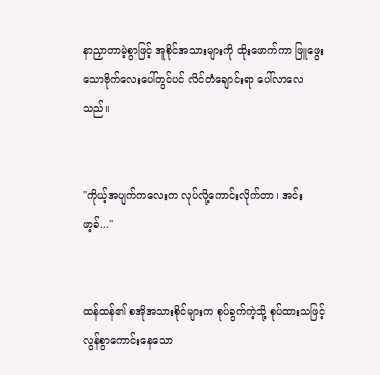နာညှာတာမဲ့စွာဖြင့် အူစိုင်အသားများကို ထိုးဖောက်ကာ ဖြူဖွေးသောဗိုက်လေးပေါ်တွင်ပင် လိင်တံချောင်းရာ ပေါ်လာလေသည်။


''ကိုယ့်အပျက်ကလေးက လုပ်လို့ကောင်းလိုက်တာ၊ အင်း ဖာ့ခ်...''


ထန်ထန်၏ စအိုအသားစိုင်များက စုပ်ခွက်ကဲ့သို့ စုပ်ထားသဖြင့် လွန်စွာကောင်းနေသော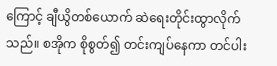ကြောင့် ချီယွိတစ်ယောက် ဆဲရေးတိုင်းထွာလိုက်သည်။ စအိုက စိုစွတ်၍ တင်းကျပ်နေကာ တင်ပါး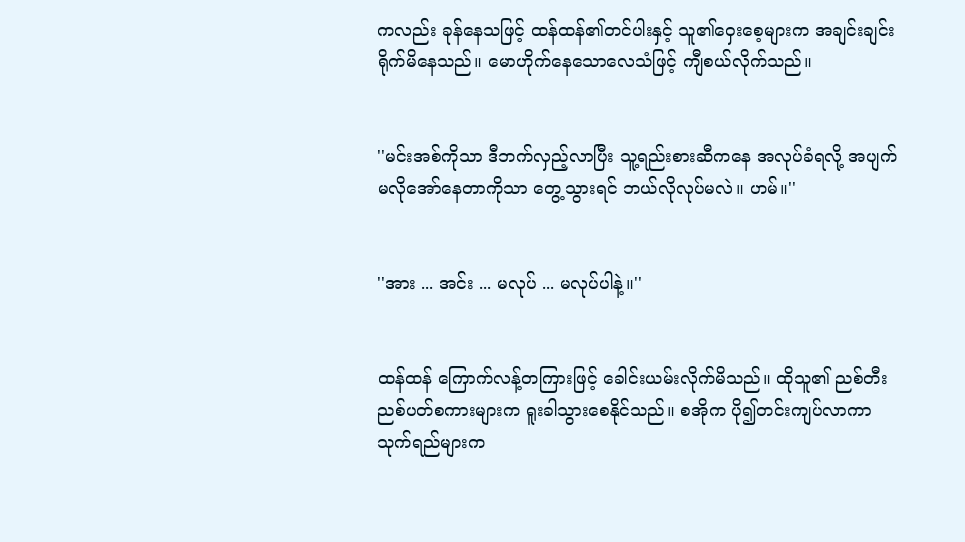ကလည်း ခုန်နေသဖြင့် ထန်ထန်၏တင်ပါးနှင့် သူ၏ဝှေးစေ့များက အချင်းချင်းရိုက်မိနေသည်။ မောဟိုက်နေသောလေသံဖြင့် ကျီစယ်လိုက်သည်။


''မင်းအစ်ကိုသာ ဒီဘက်လှည့်လာပြီး သူ့ရည်းစားဆီကနေ အလုပ်ခံရလို့ အပျက်မလိုအော်နေတာကိုသာ တွေ့သွားရင် ဘယ်လိုလုပ်မလဲ။ ဟမ်။''


''အား ... အင်း ... မလုပ် ... မလုပ်ပါနဲ့။''


ထန်ထန် ကြောက်လန့်တကြားဖြင့် ခေါင်းယမ်းလိုက်မိသည်။ ထိုသူ၏ ညစ်တီးညစ်ပတ်စကားများက ရူးခါသွားစေနိုင်သည်။ စအိုက ပို၍တင်းကျပ်လာကာ သုက်ရည်များက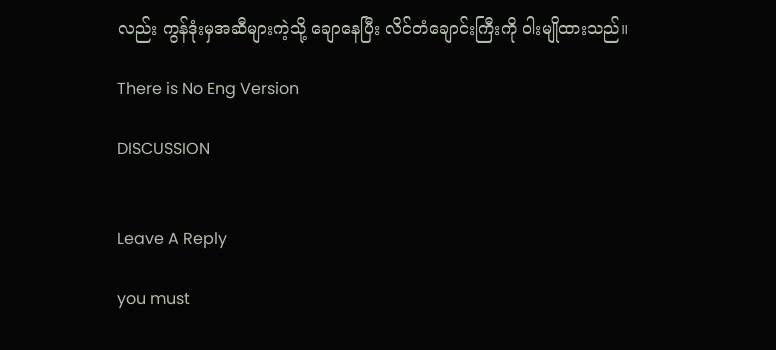လည်း ကွန်ဒုံးမှအဆီများကဲ့သို့ ချောနေပြီး လိင်တံချောင်းကြီးကို ဝါးမျိုထားသည်။

There is No Eng Version

DISCUSSION


Leave A Reply

you must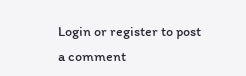Login or register to post a comment